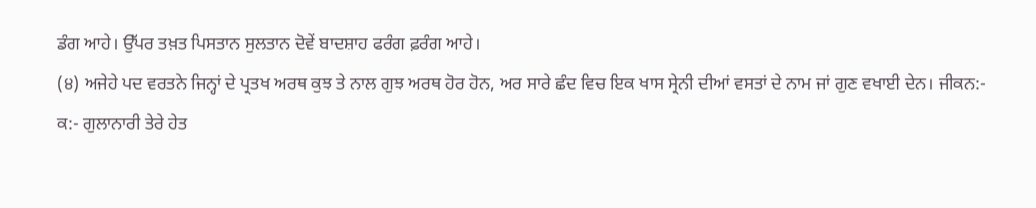ਡੰਗ ਆਹੇ। ਉੱਪਰ ਤਖ਼ਤ ਪਿਸਤਾਨ ਸੁਲਤਾਨ ਦੋਵੇਂ ਬਾਦਸ਼ਾਹ ਫਰੰਗ ਫ਼ਰੰਗ ਆਹੇ।
(੪) ਅਜੇਹੇ ਪਦ ਵਰਤਨੇ ਜਿਨ੍ਹਾਂ ਦੇ ਪ੍ਰਤਖ ਅਰਥ ਕੁਝ ਤੇ ਨਾਲ ਗੁਝ ਅਰਥ ਹੋਰ ਹੋਨ, ਅਰ ਸਾਰੇ ਛੰਦ ਵਿਚ ਇਕ ਖਾਸ ਸ੍ਰੇਨੀ ਦੀਆਂ ਵਸਤਾਂ ਦੇ ਨਾਮ ਜਾਂ ਗੁਣ ਵਖਾਈ ਦੇਨ। ਜੀਕਨ:-
ਕ:- ਗੁਲਾਨਾਰੀ ਤੇਰੇ ਹੇਤ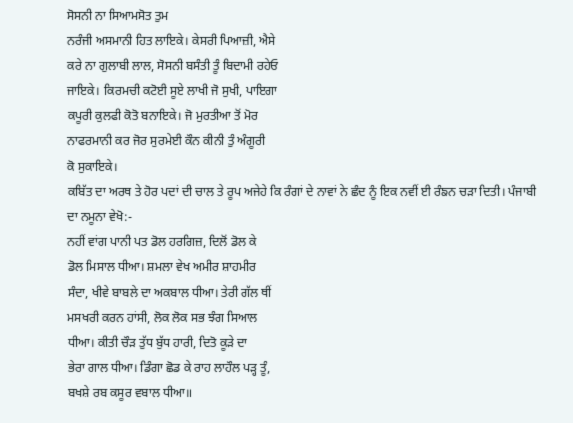ਸੋਸਨੀ ਨਾ ਸਿਆਮਸੋਤ ਤੁਮ
ਨਰੰਜੀ ਅਸਮਾਨੀ ਹਿਤ ਲਾਇਕੇ। ਕੇਸਰੀ ਪਿਆਜ਼ੀ, ਐਸੇ
ਕਰੇ ਨਾ ਗੁਲਾਬੀ ਲਾਲ, ਸੋਸਨੀ ਬਸੰਤੀ ਤੂੰ ਬਿਦਾਮੀ ਰਹੇਓ
ਜਾਇਕੇ। ਕਿਰਮਚੀ ਕਟੋਈ ਸੂਏ ਲਾਖੀ ਜੋ ਸੁਖੀ, ਪਾਇਗਾ
ਕਪੂਰੀ ਕੁਲਫੀ ਕੋਤੋ ਬਨਾਇਕੇ। ਜੋ ਮੁਰਤੀਆ ਤੋਂ ਮੋਰ
ਨਾਫਰਮਾਨੀ ਕਰ ਜੋਰ ਸੁਰਮੇਈ ਕੌਨ ਕੀਨੀ ਤੁੰ ਅੰਗੂਰੀ
ਕੋ ਸੁਕਾਇਕੇ।
ਕਬਿੱਤ ਦਾ ਅਰਥ ਤੇ ਹੋਰ ਪਦਾਂ ਦੀ ਚਾਲ ਤੇ ਰੂਪ ਅਜੇਹੇ ਕਿ ਰੰਗਾਂ ਦੇ ਨਾਵਾਂ ਨੇ ਛੰਦ ਨੂੰ ਇਕ ਨਵੀਂ ਈ ਰੰਙਨ ਚੜਾ ਦਿਤੀ। ਪੰਜਾਬੀ ਦਾ ਨਮੂਨਾ ਵੇਖੋ:-
ਨਹੀਂ ਵਾਂਗ ਪਾਨੀ ਪਤ ਡੋਲ ਹਰਗਿਜ਼, ਦਿਲੋਂ ਡੋਲ ਕੇ
ਡੋਲ ਮਿਸਾਲ ਧੀਆ। ਸ਼ਮਲਾ ਵੇਖ ਅਮੀਰ ਸ਼ਾਹਮੀਰ
ਸੰਦਾ, ਖੀਵੇ ਬਾਬਲੇ ਦਾ ਅਕਬਾਲ ਧੀਆ। ਤੇਰੀ ਗੱਲ ਥੀਂ
ਮਸਖਰੀ ਕਰਨ ਹਾਂਸੀ, ਲੋਕ ਲੋਕ ਸਭ ਝੰਗ ਸਿਆਲ
ਧੀਆ। ਕੀਤੀ ਚੌੜ ਤੁੱਧ ਬੁੱਧ ਹਾਰੀ, ਦਿਤੋ ਕੂੜੇ ਦਾ
ਭੇਰਾ ਗਾਲ ਧੀਆ। ਡਿੰਗਾ ਛੋਡ ਕੇ ਰਾਹ ਲਾਹੌਲ ਪੜ੍ਹ ਤੂੰ,
ਬਖਸ਼ੇ ਰਬ ਕਸੂਰ ਵਬਾਲ ਧੀਆ॥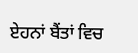ਏਹਨਾਂ ਬੈਂਤਾਂ ਵਿਚ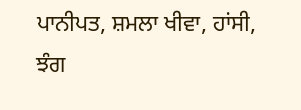ਪਾਨੀਪਤ, ਸ਼ਮਲਾ ਖੀਵਾ, ਹਾਂਸੀ, ਝੰਗ